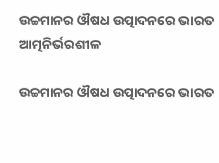ଉଚ୍ଚମାନର ଔଷଧ ଉତ୍ପାଦନରେ ଭାରତ ଆତ୍ମନିର୍ଭରଶୀଳ

ଉଚ୍ଚମାନର ଔଷଧ ଉତ୍ପାଦନରେ ଭାରତ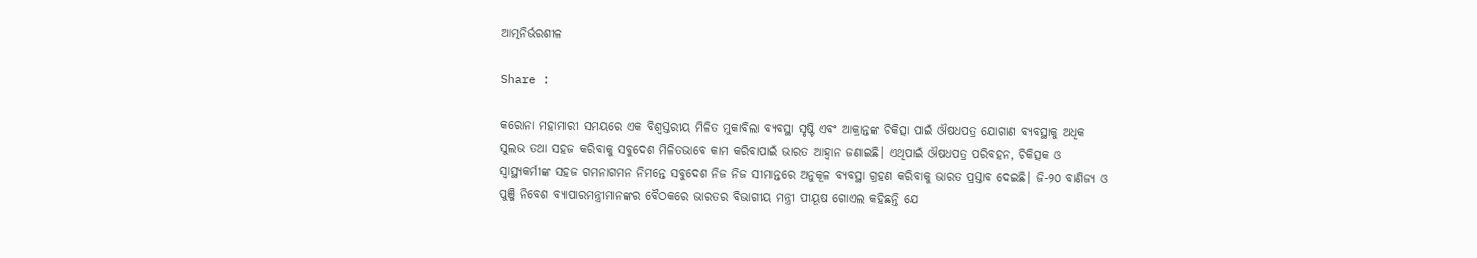ଆତ୍ମନିର୍ଭରଶୀଳ

Share :

କରୋନା ମହାମାରୀ ସମୟରେ ଏକ ବିଶ୍ୱସ୍ତରୀୟ ମିଳିତ ମୁକାବିଲା ବ୍ୟବସ୍ଥା ସୃଷ୍ଟି ଏବଂ ଆକ୍ରାନ୍ତଙ୍କ ଚିକିତ୍ସା ପାଇଁ ଔଷଧପତ୍ର ଯୋଗାଣ ବ୍ୟବସ୍ଥାକୁ ଅଧିକ ସୁଲଭ ତଥା ସହଜ କରିବାକୁ ସବୁଦେଶ ମିଳିତଭାବେ କାମ କରିବାପାଇଁ ଭାରତ ଆହ୍ୱାନ ଜଣାଇଛି। ଏଥିପାଇଁ ଔଷଧପତ୍ର ପରିବହନ, ଚିକିତ୍ସକ ଓ ସ୍ୱାସ୍ଥ୍ୟକର୍ମୀଙ୍କ ସହଜ ଗମନାଗମନ ନିମନ୍ତେ ସବୁଦେଶ ନିଜ ନିଜ ସୀମାନ୍ତରେ ଅନୁକୂଳ ବ୍ୟବସ୍ଥା ଗ୍ରହଣ କରିବାକୁ ଭାରତ ପ୍ରସ୍ତାବ ଦେଇଛି। ଜି-୨୦ ବାଣିଜ୍ୟ ଓ ପୁଞ୍ଜି ନିବେଶ ବ୍ୟାପାରମନ୍ତ୍ରୀମାନଙ୍କର ବୈଠକରେ ଭାରତର ବିଭାଗୀୟ ମନ୍ତ୍ରୀ ପୀୟୂଷ ଗୋଏଲ କହିଛନ୍ତି ଯେ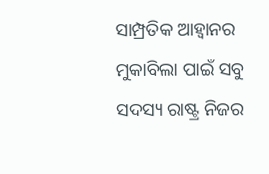ସାମ୍ପ୍ରତିକ ଆହ୍ୱାନର ମୁକାବିଲା ପାଇଁ ସବୁ ସଦସ୍ୟ ରାଷ୍ଟ୍ର ନିଜର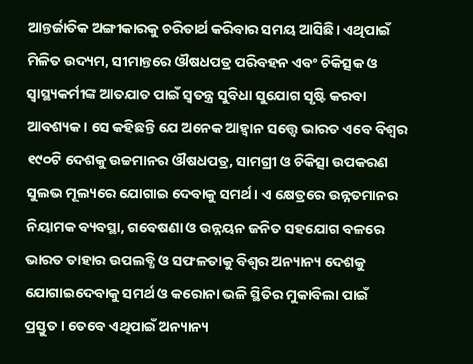ଆନ୍ତର୍ଜାତିକ ଅଙ୍ଗୀକାରକୁ ଚରିତାର୍ଥ କରିବାର ସମୟ ଆସିଛି। ଏଥିପାଇଁ ମିଳିତ ଉଦ୍ୟମ, ସୀମାନ୍ତରେ ଔଷଧପତ୍ର ପରିବହନ ଏବଂ ଚିକିତ୍ସକ ଓ ସ୍ୱାସ୍ଥ୍ୟକର୍ମୀଙ୍କ ଆତଯାତ ପାଇଁ ସ୍ୱତନ୍ତ୍ର ସୁବିଧା ସୁଯୋଗ ସୃଷ୍ଟି କରବା ଆବଶ୍ୟକ। ସେ କହିଛନ୍ତି ଯେ ଅନେକ ଆହ୍ୱାନ ସତ୍ତ୍ୱେ ଭାରତ ଏବେ ବିଶ୍ୱର ୧୯୦ଟି ଦେଶକୁ ଉଚ୍ଚମାନର ଔଷଧପତ୍ର, ସାମଗ୍ରୀ ଓ ଚିକିତ୍ସା ଉପକରଣ ସୁଲଭ ମୂଲ୍ୟରେ ଯୋଗାଇ ଦେବାକୁ ସମର୍ଥ। ଏ କ୍ଷେତ୍ରରେ ଉନ୍ନତମାନର ନିୟାମକ ବ୍ୟବସ୍ଥା, ଗବେଷଣା ଓ ଉନ୍ନୟନ ଜନିତ ସହଯୋଗ ବଳରେ ଭାରତ ତାହାର ଉପଲବ୍ଧି ଓ ସଫଳତାକୁ ବିଶ୍ୱର ଅନ୍ୟାନ୍ୟ ଦେଶକୁ ଯୋଗାଇଦେବାକୁ ସମର୍ଥ ଓ କରୋନା ଭଳି ସ୍ଥିତିର ମୁକାବିଲା ପାଇଁ ପ୍ରସ୍ତୁତ। ତେବେ ଏଥିପାଇଁ ଅନ୍ୟାନ୍ୟ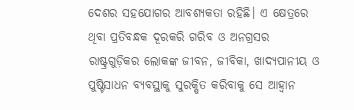ଦେଶର ସହଯୋଗର ଆବଶ୍ୟକତା ରହିଛି। ଏ କ୍ଷେତ୍ରରେ ଥିବା ପ୍ରତିବନ୍ଧକ ଦୂରକରି ଗରିବ ଓ ଅନଗ୍ରସର ରାଷ୍ଟ୍ରଗୁଡ଼ିକର ଲୋକଙ୍କ ଜୀବନ, ଜୀବିକା, ଖାଦ୍ୟପାନୀୟ ଓ ପୁଷ୍ଟିସାଧନ ବ୍ୟବସ୍ଥାକୁ ସୁରକ୍ଷିତ କରିବାକୁ ସେ ଆହ୍ୱାନ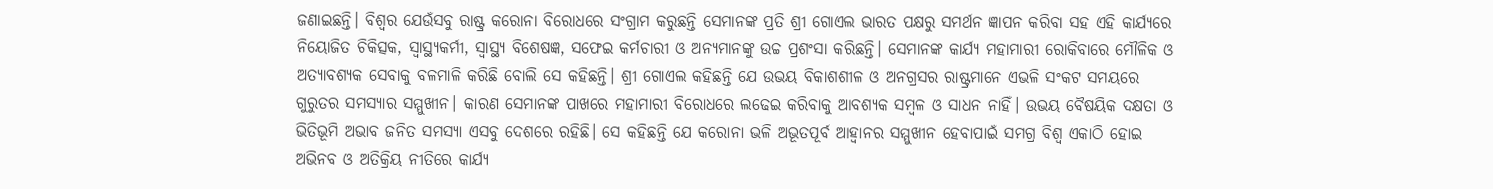ଜଣାଇଛନ୍ତି। ବିଶ୍ୱର ଯେଉଁସବୁ ରାଷ୍ଟ୍ର କରୋନା ବିରୋଧରେ ସଂଗ୍ରାମ କରୁଛନ୍ତି ସେମାନଙ୍କ ପ୍ରତି ଶ୍ରୀ ଗୋଏଲ ଭାରତ ପକ୍ଷରୁ ସମର୍ଥନ ଜ୍ଞାପନ କରିବା ସହ ଏହି କାର୍ଯ୍ୟରେ ନିୟୋଜିତ ଚିକିତ୍ସକ, ସ୍ୱାସ୍ଥ୍ୟକର୍ମୀ, ସ୍ୱାସ୍ଥ୍ୟ ବିଶେଷଜ୍ଞ, ସଫେଇ କର୍ମଚାରୀ ଓ ଅନ୍ୟମାନଙ୍କୁ ଉଚ୍ଚ ପ୍ରଶଂସା କରିଛନ୍ତି। ସେମାନଙ୍କ କାର୍ଯ୍ୟ ମହାମାରୀ ରୋକିବାରେ ମୌଳିକ ଓ ଅତ୍ୟାବଶ୍ୟକ ସେବାକୁ ବଳମାଳି କରିଛି ବୋଲି ସେ କହିଛନ୍ତି। ଶ୍ରୀ ଗୋଏଲ କହିଛନ୍ତି ଯେ ଉଭୟ ବିକାଶଶୀଳ ଓ ଅନଗ୍ରସର ରାଷ୍ଟ୍ରମାନେ ଏଭଳି ସଂକଟ ସମୟରେ ଗୁରୁତର ସମସ୍ୟାର ସମ୍ମୁଖୀନ। କାରଣ ସେମାନଙ୍କ ପାଖରେ ମହାମାରୀ ବିରୋଧରେ ଲଢେଇ କରିବାକୁ ଆବଶ୍ୟକ ସମ୍ୱଳ ଓ ସାଧନ ନାହିଁ। ଉଭୟ ବୈଷୟିକ ଦକ୍ଷତା ଓ ଭିତିଭୂମି ଅଭାବ ଜନିତ ସମସ୍ୟା ଏସବୁ ଦେଶରେ ରହିଛି। ସେ କହିଛନ୍ତି ଯେ କରୋନା ଭଳି ଅଭୂତପୂର୍ବ ଆହ୍ୱାନର ସମ୍ମୁଖୀନ ହେବାପାଇଁ ସମଗ୍ର ବିଶ୍ୱ ଏକାଠି ହୋଇ ଅଭିନବ ଓ ଅତିକ୍ରିୟ ନୀତିରେ କାର୍ଯ୍ୟ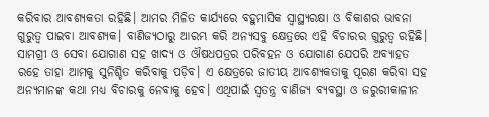କରିବାର ଆବଶ୍ୟକତା ରହିଛି। ଆମର ମିଳିତ କାର୍ଯ୍ୟରେ ବହୁମାସିକ ସ୍ୱାସ୍ଥ୍ୟରକ୍ଷା ଓ ବିକାଶର ଭାବନା ଗୁରୁତ୍ୱ ପାଇବା ଆବଶ୍ୟକ। ବାଣିଜ୍ୟଠାରୁ ଆରମ୍ଭ କରି ଅନ୍ୟସବୁ କ୍ଷେତ୍ରରେ ଏହି ବିଚାରର ଗୁରୁତ୍ୱ ରହିଛି। ସାମଗ୍ରୀ ଓ ସେବା ଯୋଗାଣ ସହ ଖାଦ୍ୟ ଓ ଔଷଧପତ୍ରର ପରିବହନ ଓ ଯୋଗାଣ ଯେପରି ଅବ୍ୟାହତ ରହେ ତାହା ଆମକୁ ସୁନିଶ୍ଚିତ କରିବାକୁ ପଡ଼ିବ। ଏ କ୍ଷେତ୍ରରେ ଜାତୀୟ ଆବଶ୍ୟକତାକୁ ପୂରଣ କରିବା ସହ ଅନ୍ୟମାନଙ୍କ କଥା ମଧ୍ୟ ବିଚାରକୁ ନେବାକୁ ହେବ। ଏଥିପାଇଁ ସ୍ୱତନ୍ତ୍ର ବାଣିଜ୍ୟ ବ୍ୟବସ୍ଥା ଓ ଜରୁରୀକାଳୀନ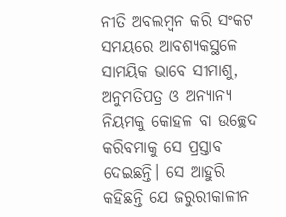ନୀତି ଅବଲମ୍ୱନ କରି ସଂକଟ ସମୟରେ ଆବଶ୍ୟକସ୍ଥଳେ ସାମୟିକ ଭାବେ ସୀମାଶୁ, ଅନୁମତିପତ୍ର ଓ ଅନ୍ୟାନ୍ୟ ନିୟମକୁ କୋହଳ ବା ଉଚ୍ଛେଦ କରିବମାକୁ ସେ ପ୍ରସ୍ତାବ ଦେଇଛନ୍ତି। ସେ ଆହୁରି କହିଛନ୍ତି ଯେ ଜରୁରୀକାଳୀନ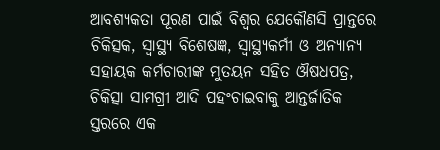ଆବଶ୍ୟକତା ପୂରଣ ପାଇଁ ବିଶ୍ୱର ଯେକୌଣସି ପ୍ରାନ୍ତରେ ଚିକିତ୍ସକ, ସ୍ୱାସ୍ଥ୍ୟ ବିଶେଷଜ୍ଞ, ସ୍ୱାସ୍ଥ୍ୟକର୍ମୀ ଓ ଅନ୍ୟାନ୍ୟ ସହାୟକ କର୍ମଚାରୀଙ୍କ ମୁତୟନ ସହିତ ଔଷଧପତ୍ର, ଚିକିତ୍ସା ସାମଗ୍ରୀ ଆଦି ପହଂଚାଇବାକୁ ଆନ୍ତର୍ଜାତିକ ସ୍ତରରେ ଏକ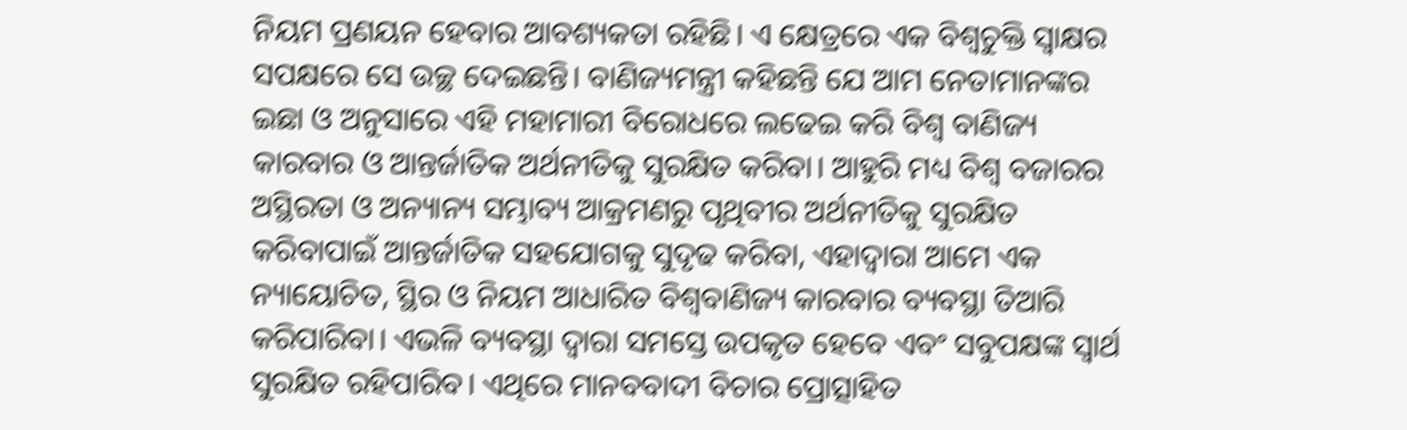ନିୟମ ପ୍ରଣୟନ ହେବାର ଆବଶ୍ୟକତା ରହିଛି। ଏ କ୍ଷେତ୍ରରେ ଏକ ବିଶ୍ୱଚୁକ୍ତି ସ୍ୱାକ୍ଷର ସପକ୍ଷରେ ସେ ଉଚ୍ଛ ଦେଇଛନ୍ତି। ବାଣିଜ୍ୟମନ୍ତ୍ରୀ କହିଛନ୍ତି ଯେ ଆମ ନେତାମାନଙ୍କର ଇଛା ଓ ଅନୁସାରେ ଏହି ମହାମାରୀ ବିରୋଧରେ ଲଢେଇ କରି ବିଶ୍ୱ ବାଣିଜ୍ୟ କାରବାର ଓ ଆନ୍ତର୍ଜାତିକ ଅର୍ଥନୀତିକୁ ସୁରକ୍ଷିତ କରିବା। ଆହୁରି ମଧ୍ୟ ବିଶ୍ୱ ବଜାରର ଅସ୍ଥିରତା ଓ ଅନ୍ୟାନ୍ୟ ସମ୍ଭାବ୍ୟ ଆକ୍ରମଣରୁ ପୃଥିବୀର ଅର୍ଥନୀତିକୁ ସୁରକ୍ଷିତ କରିବାପାଇଁ ଆନ୍ତର୍ଜାତିକ ସହଯୋଗକୁ ସୁଦୃଢ କରିବା, ଏହାଦ୍ୱାରା ଆମେ ଏକ ନ୍ୟାୟୋଚିତ, ସ୍ଥିର ଓ ନିୟମ ଆଧାରିତ ବିଶ୍ୱବାଣିଜ୍ୟ କାରବାର ବ୍ୟବସ୍ଥା ତିଆରି କରିପାରିବା। ଏଭଳି ବ୍ୟବସ୍ଥା ଦ୍ୱାରା ସମସ୍ତେ ଉପକୃତ ହେବେ ଏବଂ ସବୁପକ୍ଷଙ୍କ ସ୍ୱାର୍ଥ ସୁରକ୍ଷିତ ରହିପାରିବ। ଏଥିରେ ମାନବବାଦୀ ବିଚାର ପ୍ରୋତ୍ସାହିତ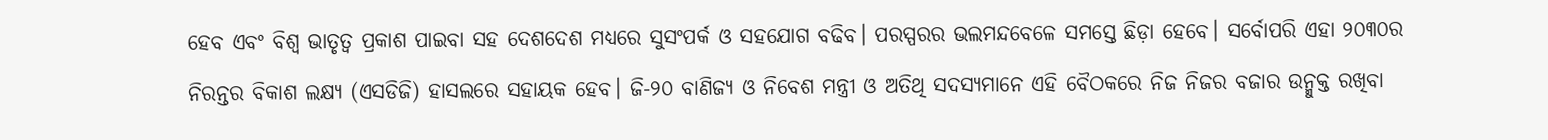ହେବ ଏବଂ ବିଶ୍ୱ ଭାତୃତ୍ୱ ପ୍ରକାଶ ପାଇବା ସହ ଦେଶଦେଶ ମଧ୍ୟରେ ସୁସଂପର୍କ ଓ ସହଯୋଗ ବଢିବ। ପରସ୍ପରର ଭଲମନ୍ଦବେଳେ ସମସ୍ତେ ଛିଡ଼ା ହେବେ। ସର୍ବୋପରି ଏହା ୨୦୩୦ର ନିରନ୍ତର ବିକାଶ ଲକ୍ଷ୍ୟ (ଏସଡିଜି) ହାସଲରେ ସହାୟକ ହେବ। ଜି-୨୦ ବାଣିଜ୍ୟ ଓ ନିବେଶ ମନ୍ତ୍ରୀ ଓ ଅତିଥି ସଦସ୍ୟମାନେ ଏହି ବୈଠକରେ ନିଜ ନିଜର ବଜାର ଉନ୍ମୁକ୍ତ ରଖିବା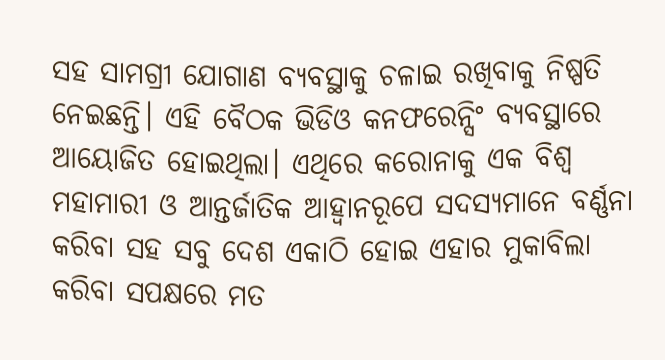ସହ ସାମଗ୍ରୀ ଯୋଗାଣ ବ୍ୟବସ୍ଥାକୁ ଚଳାଇ ରଖିବାକୁ ନିଷ୍ପତି ନେଇଛନ୍ତି। ଏହି ବୈଠକ ଭିଡିଓ କନଫରେନ୍ସିଂ ବ୍ୟବସ୍ଥାରେ ଆୟୋଜିତ ହୋଇଥିଲା। ଏଥିରେ କରୋନାକୁ ଏକ ବିଶ୍ୱ ମହାମାରୀ ଓ ଆନ୍ତର୍ଜାତିକ ଆହ୍ୱାନରୂପେ ସଦସ୍ୟମାନେ ବର୍ଣ୍ଣନା କରିବା ସହ ସବୁ ଦେଶ ଏକାଠି ହୋଇ ଏହାର ମୁକାବିଲା କରିବା ସପକ୍ଷରେ ମତ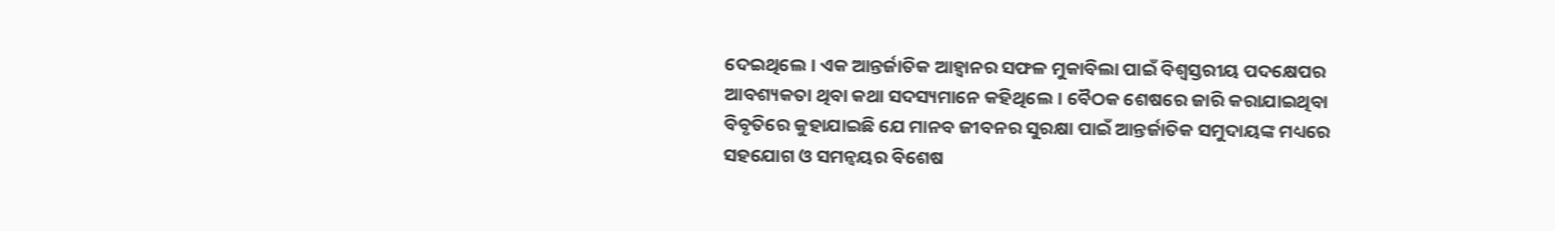ଦେଇଥିଲେ। ଏକ ଆନ୍ତର୍ଜାତିକ ଆହ୍ୱାନର ସଫଳ ମୁକାବିଲା ପାଇଁ ବିଶ୍ୱସ୍ତରୀୟ ପଦକ୍ଷେପର ଆବଶ୍ୟକତା ଥିବା କଥା ସଦସ୍ୟମାନେ କହିଥିଲେ। ବୈଠକ ଶେଷରେ ଜାରି କରାଯାଇଥିବା ବିବୃତିରେ କୁହାଯାଇଛି ଯେ ମାନବ ଜୀବନର ସୁରକ୍ଷା ପାଇଁ ଆନ୍ତର୍ଜାତିକ ସମୁଦାୟଙ୍କ ମଧ୍ୟରେ ସହଯୋଗ ଓ ସମନ୍ୱୟର ବିଶେଷ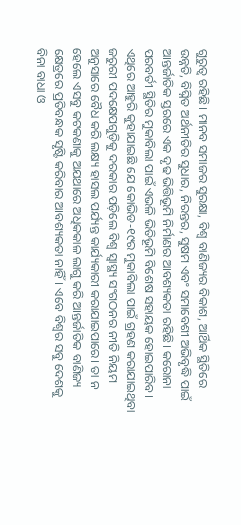ଗୁରୁତ୍ୱ ରହିଛି। ମାନବ ସମାଜର ସୁରକ୍ଷା, ବିଶ୍ୱ ବାଣିଜ୍ୟର ବିକାଶ, ଆର୍ଥିକ ସ୍ଥିତିରେ ଉନ୍ନତି, ବିଘ୍ନିତ ଅର୍ଥନୀତିର ସୁଧାର, ନିରନ୍ତର, ସୁଷମ ଏବଂ ସମାବେଶୀ ଅଭିବୃଦ୍ଧି ପାଇଁ ଆନ୍ତର୍ଜାତିକ ସ୍ତରରେ ଏକ ଦୃଢ ଭିତ୍ତିଭୂମି ନିର୍ମାଣର ଆବଶ୍ୟକତା ରହିଛି। କରୋନା ପରବର୍ତୀ ସ୍ଥିତିର ମୁକାବିଲା ପାଇଁ ଏଭଳି ଭିତିଭୂମି ବିଶେଷ ସହାୟକ ହୋଇପାରିବ। ଏଥିରେ ଆହୁରି କୁହାଯାଇଛି ଯେ କୋଭିଡ-୧୯ର ମୁକାବିଲା ପାଇଁ ଗ୍ରହଣ କରାଯାଇଥିବା ଜରୁରୀ ପଦକ୍ଷେପଗୁଡ଼ିକୁ ଦରକାର ପଡ଼ିଲେ ବିଶ୍ୱ ସ୍ୱାସ୍ଥ୍ୟ ସଂଗଠନର ନୀତି ନିୟମ ଅନୁସାରେ ବୈଧ କରି ଲକ୍ଷ୍ୟ ହାସଲ ପର୍ଯ୍ୟନ୍ତ କାର୍ଯ୍ୟକାରୀ କରାଯାଇପାରେ। ତା ନ ହେଲେ ଏସବୁ କଟକଣାକୁ ଅଯଥାରେ ଅଧିକକାଳ ଲାଗୁ କରି ଆନ୍ତର୍ଜାତିକ ବାଣିଜ୍ୟ କ୍ଷେତ୍ରରେ ପ୍ରତିବନ୍ଧକ ସୃଷ୍ଟି କରିବାର ଆବଶ୍ୟକତା ନାହିଁ। ଏବେ ବିଶ୍ୱର ସବୁ ଦେଶକୁ ବିନା ବାଧା ଓ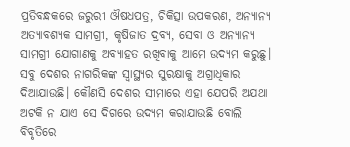ପ୍ରତିବନ୍ଧକରେ ଜରୁରୀ ଔଷଧପତ୍ର, ଚିକିତ୍ସା ଉପକରଣ, ଅନ୍ୟାନ୍ୟ ଅତ୍ୟାବଶ୍ୟକ ସାମଗ୍ରୀ, କୃଷିଜାତ ଦ୍ରବ୍ୟ, ସେବା ଓ ଅନ୍ୟାନ୍ୟ ସାମଗ୍ରୀ ଯୋଗାଣକୁ ଅବ୍ୟାହତ ରଖିବାକୁ ଆମେ ଉଦ୍ୟମ କରୁଛୁ। ସବୁ ଦେଶର ନାଗରିକଙ୍କ ସ୍ୱାସ୍ଥ୍ୟର ସୁରକ୍ଷାକୁ ଅଗ୍ରାଧିକାର ଦିଆଯାଉଛି। କୌଣସି ଦେଶର ସୀମାରେ ଏହା ଯେପରି ଅଯଥା ଅଟକି ନ ଯାଏ ସେ ଦିଗରେ ଉଦ୍ୟମ କରାଯାଉଛି ବୋଲି ବିବୃତିରେ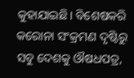କୁହାଯାଇଛି। ବିଶେଷକରି କରୋନା ସଂକ୍ରମଣ ଦୃଷ୍ଟିରୁ ସବୁ ଦେଶକୁ ଔଷଧପତ୍ର,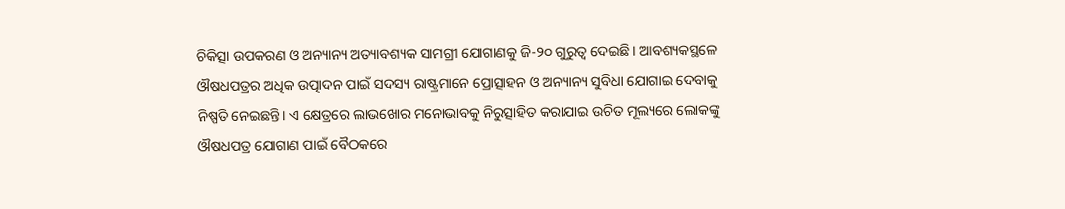ଚିକିତ୍ସା ଉପକରଣ ଓ ଅନ୍ୟାନ୍ୟ ଅତ୍ୟାବଶ୍ୟକ ସାମଗ୍ରୀ ଯୋଗାଣକୁ ଜି-୨୦ ଗୁରୁତ୍ୱ ଦେଇଛି। ଆବଶ୍ୟକସ୍ଥଳେ ଔଷଧପତ୍ରର ଅଧିକ ଉତ୍ପାଦନ ପାଇଁ ସଦସ୍ୟ ରାଷ୍ଟ୍ରମାନେ ପ୍ରୋତ୍ସାହନ ଓ ଅନ୍ୟାନ୍ୟ ସୁବିଧା ଯୋଗାଇ ଦେବାକୁ ନିଷ୍ପତି ନେଇଛନ୍ତି। ଏ କ୍ଷେତ୍ରରେ ଲାଭଖୋର ମନୋଭାବକୁ ନିରୁତ୍ସାହିତ କରାଯାଇ ଉଚିତ ମୂଲ୍ୟରେ ଲୋକଙ୍କୁ ଔଷଧପତ୍ର ଯୋଗାଣ ପାଇଁ ବୈଠକରେ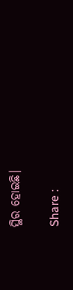ସ୍ଥିର ହୋଇଛି।

Share :